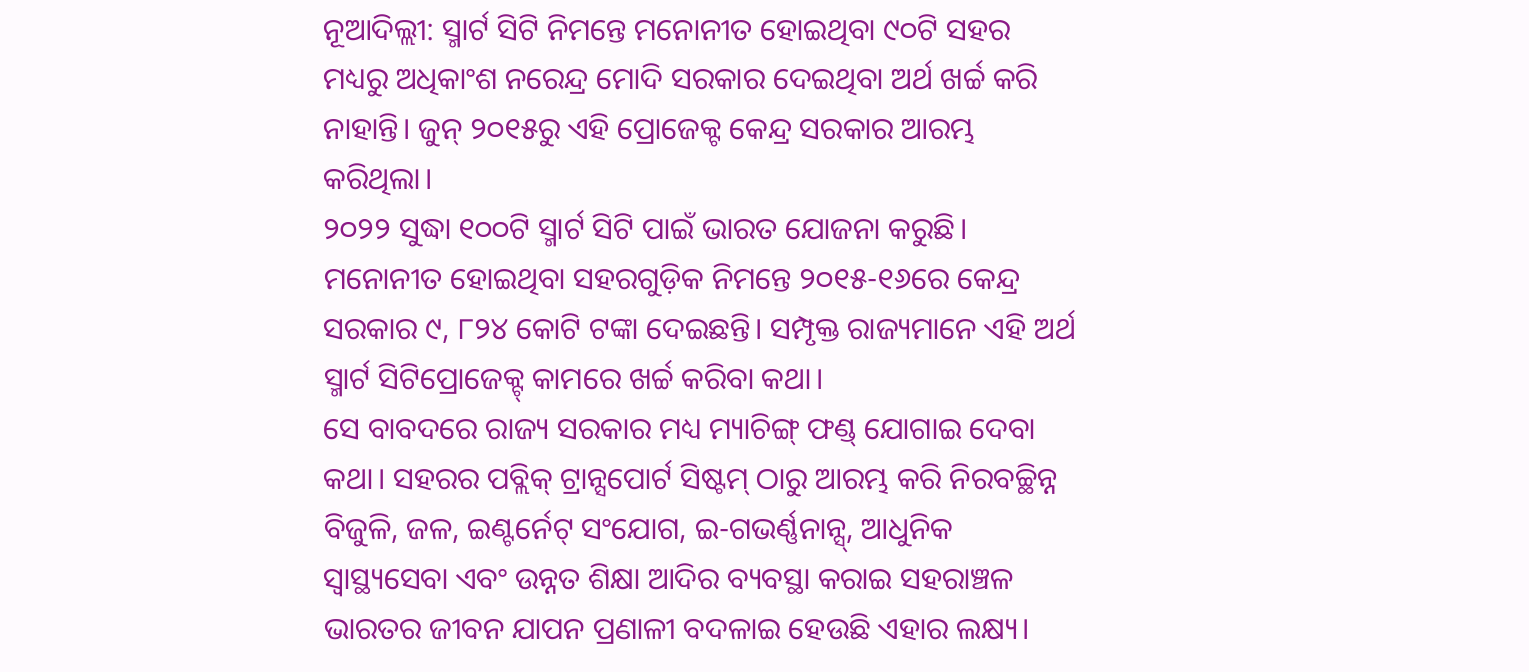ନୂଆଦିଲ୍ଲୀ: ସ୍ମାର୍ଟ ସିଟି ନିମନ୍ତେ ମନୋନୀତ ହୋଇଥିବା ୯୦ଟି ସହର ମଧ୍ୟରୁ ଅଧିକାଂଶ ନରେନ୍ଦ୍ର ମୋଦି ସରକାର ଦେଇଥିବା ଅର୍ଥ ଖର୍ଚ୍ଚ କରି ନାହାନ୍ତି। ଜୁନ୍ ୨୦୧୫ରୁ ଏହି ପ୍ରୋଜେକ୍ଟ କେନ୍ଦ୍ର ସରକାର ଆରମ୍ଭ କରିଥିଲା।
୨୦୨୨ ସୁଦ୍ଧା ୧୦୦ଟି ସ୍ମାର୍ଟ ସିଟି ପାଇଁ ଭାରତ ଯୋଜନା କରୁଛି। ମନୋନୀତ ହୋଇଥିବା ସହରଗୁଡ଼ିକ ନିମନ୍ତେ ୨୦୧୫-୧୬ରେ କେନ୍ଦ୍ର ସରକାର ୯, ୮୨୪ କୋଟି ଟଙ୍କା ଦେଇଛନ୍ତି। ସମ୍ପୃକ୍ତ ରାଜ୍ୟମାନେ ଏହି ଅର୍ଥ ସ୍ମାର୍ଟ ସିଟିପ୍ରୋଜେକ୍ଟ୍ କାମରେ ଖର୍ଚ୍ଚ କରିବା କଥା।
ସେ ବାବଦରେ ରାଜ୍ୟ ସରକାର ମଧ୍ୟ ମ୍ୟାଚିଙ୍ଗ୍ ଫଣ୍ଡ୍ ଯୋଗାଇ ଦେବା କଥା। ସହରର ପବ୍ଲିକ୍ ଟ୍ରାନ୍ସପୋର୍ଟ ସିଷ୍ଟମ୍ ଠାରୁ ଆରମ୍ଭ କରି ନିରବଚ୍ଛିନ୍ନ ବିଜୁଳି, ଜଳ, ଇଣ୍ଟର୍ନେଟ୍ ସଂଯୋଗ, ଇ-ଗଭର୍ଣ୍ଣନାନ୍ସ୍, ଆଧୁନିକ ସ୍ୱାସ୍ଥ୍ୟସେବା ଏବଂ ଉନ୍ନତ ଶିକ୍ଷା ଆଦିର ବ୍ୟବସ୍ଥା କରାଇ ସହରାଞ୍ଚଳ ଭାରତର ଜୀବନ ଯାପନ ପ୍ରଣାଳୀ ବଦଳାଇ ହେଉଛି ଏହାର ଲକ୍ଷ୍ୟ।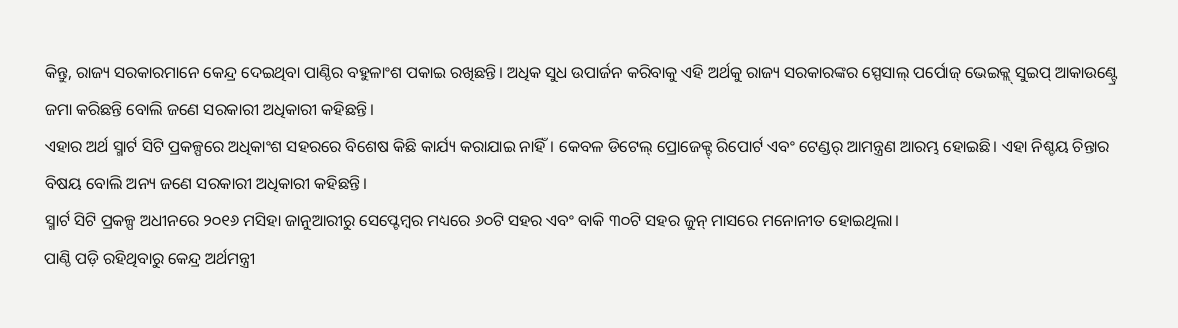କିନ୍ତୁ, ରାଜ୍ୟ ସରକାରମାନେ କେନ୍ଦ୍ର ଦେଇଥିବା ପାଣ୍ଠିର ବହୁଳାଂଶ ପକାଇ ରଖିଛନ୍ତି। ଅଧିକ ସୁଧ ଉପାର୍ଜନ କରିବାକୁ ଏହି ଅର୍ଥକୁ ରାଜ୍ୟ ସରକାରଙ୍କର ସ୍ପେସାଲ୍ ପର୍ପୋଜ୍ ଭେଇକ୍ଲ୍ ସୁଇପ୍ ଆକାଉଣ୍ଟ୍ରେ ଜମା କରିଛନ୍ତି ବୋଲି ଜଣେ ସରକାରୀ ଅଧିକାରୀ କହିଛନ୍ତି।
ଏହାର ଅର୍ଥ ସ୍ମାର୍ଟ ସିଟି ପ୍ରକଳ୍ପରେ ଅଧିକାଂଶ ସହରରେ ବିଶେଷ କିଛି କାର୍ଯ୍ୟ କରାଯାଇ ନାହିଁ। କେବଳ ଡିଟେଲ୍ ପ୍ରୋଜେକ୍ଟ୍ ରିପୋର୍ଟ ଏବଂ ଟେଣ୍ଡର୍ ଆମନ୍ତ୍ରଣ ଆରମ୍ଭ ହୋଇଛି। ଏହା ନିଶ୍ଚୟ ଚିନ୍ତାର ବିଷୟ ବୋଲି ଅନ୍ୟ ଜଣେ ସରକାରୀ ଅଧିକାରୀ କହିଛନ୍ତି।
ସ୍ମାର୍ଟ ସିଟି ପ୍ରକଳ୍ପ ଅଧୀନରେ ୨୦୧୬ ମସିହା ଜାନୁଆରୀରୁ ସେପ୍ଟେମ୍ବର ମଧ୍ୟରେ ୬୦ଟି ସହର ଏବଂ ବାକି ୩୦ଟି ସହର ଜୁନ୍ ମାସରେ ମନୋନୀତ ହୋଇଥିଲା।
ପାଣ୍ଠି ପଡ଼ି ରହିଥିବାରୁ କେନ୍ଦ୍ର ଅର୍ଥମନ୍ତ୍ରୀ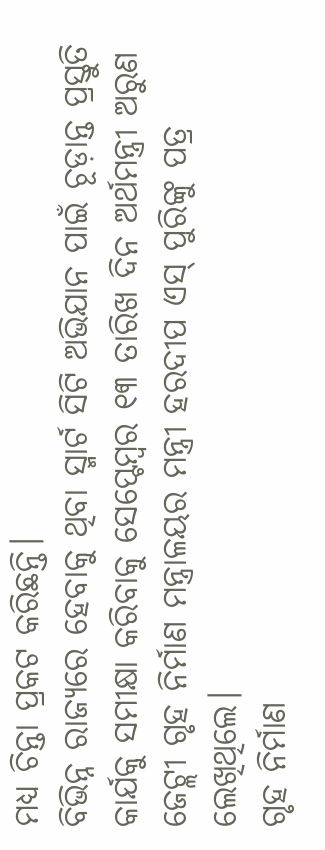ମଧ୍ୟ ଚିନ୍ତା ପ୍ରକଟ କରିଛନ୍ତି।
ବିଭିନ୍ନ ରାଜ୍ୟରେ ହେବାକୁ ଥିବା ସ୍ମାର୍ଟ ସିଟି ଅଭିଯାନ ପାଇଁ ଚୂଡ଼ାନ୍ତ ପ୍ରସ୍ତୁତି କାର୍ଯକୁ ସମୀକ୍ଷା କରିବାକୁ ସେପ୍ଟେମ୍ବର ୧୩ ତାରିଖ ଦିନ ଅର୍ଥମନ୍ତ୍ରୀ ଅରୁଣ ଜେଟ୍ଲୀ ଗୃହ ନିର୍ମାଣ ମନ୍ତ୍ରାଳୟର ମନ୍ତ୍ରୀ ହରଦୀପ ଏସ୍ ପୁରିଙ୍କୁ ପତ୍ର ଲେଖିଥିଲେ।
ଗୃହ ନିର୍ମାଣ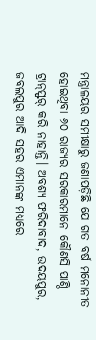ମନ୍ତ୍ରାଳୟର ସମୀକ୍ଷାରୁ ଜଣାପଡ଼ିଛି ଯେ ଗତ ବର୍ଷ ମନୋନୀତ ହୋଇଥିବା ୬୦ ରାଜ୍ୟର ସରକାରମାନେ କୌଣସି ପାଣ୍ଠି ଟ୍ରାନ୍ସ୍ଫର୍ କରି ନାହାନ୍ତି। ଅବଶ୍ୟ ଫରିଦାବାଦ, ଉଦୟପୁର, ଜବଲପୁର ଆଦି ସହର ଏମାନଙ୍କ ମଧ୍ୟରେ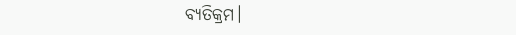ବ୍ୟତିକ୍ରମ।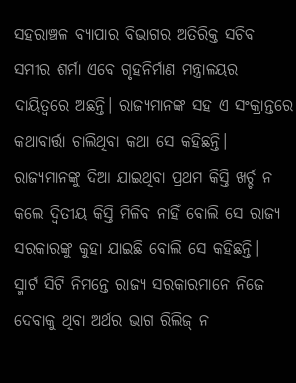ସହରାଞ୍ଚଳ ବ୍ୟାପାର ବିଭାଗର ଅତିରିକ୍ତ ସଚିବ ସମୀର ଶର୍ମା ଏବେ ଗୃହନିର୍ମାଣ ମନ୍ତ୍ରାଳୟର ଦାୟିତ୍ୱରେ ଅଛନ୍ତି। ରାଜ୍ୟମାନଙ୍କ ସହ ଏ ସଂକ୍ରାନ୍ତରେ କଥାବାର୍ତ୍ତା ଚାଲିଥିବା କଥା ସେ କହିଛନ୍ତି।
ରାଜ୍ୟମାନଙ୍କୁ ଦିଆ ଯାଇଥିବା ପ୍ରଥମ କିସ୍ତି ଖର୍ଚ୍ଚ ନ କଲେ ଦ୍ୱିତୀୟ କିସ୍ତି ମିଳିବ ନାହିଁ ବୋଲି ସେ ରାଜ୍ୟ ସରକାରଙ୍କୁ କୁହା ଯାଇଛି ବୋଲି ସେ କହିଛନ୍ତି।
ସ୍ମାର୍ଟ ସିଟି ନିମନ୍ତେ ରାଜ୍ୟ ସରକାରମାନେ ନିଜେ ଦେବାକୁ ଥିବା ଅର୍ଥର ଭାଗ ରିଲିଜ୍ ନ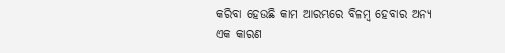କରିବା ହେଉଛି କାମ ଆରମ୍ଭରେ ବିଳମ୍ବ ହେବାର ଅନ୍ୟ ଏକ କାରଣ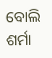ବୋଲି ଶର୍ମା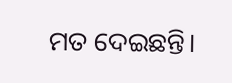ମତ ଦେଇଛନ୍ତି।